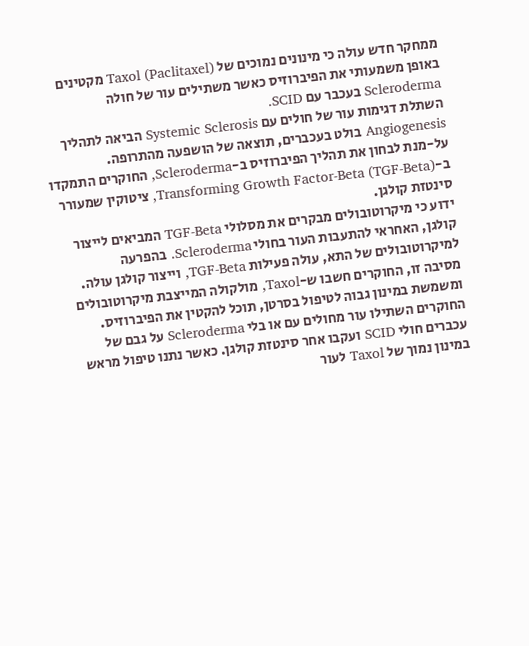ממחקר חדש עולה כי מינונים נמוכים של Taxol (Paclitaxel) מקטינים באופן משמעותי את הפיברוזיס כאשר משתילים עור של חולה Scleroderma בעכבר עם SCID.
השתלת דגימות עור של חולים עם Systemic Sclerosis הביאה לתהליך Angiogenesis בולט בעכברים, תוצאה של הושפעה מהתרופה.
על-מנת לבחון את תהליך הפיברוזיס ב-Scleroderma, החוקרים התמקדו ב-Transforming Growth Factor-Beta (TGF-Beta), ציטוקין שמעורר סינטזת קולגן.
ידוע כי מיקרוטובולים מבקרים את מסלולי TGF-Beta המביאים לייצור קולגן, האחראי להתעבות העור בחולי Scleroderma. בהפרעה למיקרוטובולים של התא, עולה פעילות TGF-Beta, וייצור קולגן עולה. מסיבה זו, החוקרים חשבו ש-Taxol, מולקולה המייצבת מיקרוטובולים ומשמשת במינון גבוה לטיפול בסרטן, תוכל להקטין את הפיברוזיס.
החוקרים השתילו עור מחולים עם או בלי Scleroderma על גבם של עכברים חולי SCID ועקבו אחר סינטזת קולגן. כאשר נתנו טיפול מראש במינון נמוך של Taxol לעור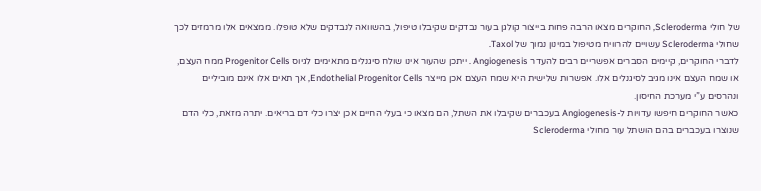של חולי Scleroderma, החוקרים מצאו הרבה פחות בייצור קולגן בעור נבדקים שקיבלו טיפול, בהשוואה לנבדקים שלא טופלו. ממצאים אלו מרמזים לכך שחולי Scleroderma עשויים להרוויח מטיפול במינון נמוך של Taxol.
לדברי החוקרים, קיימים הסברים אפשריים רבים להעדר Angiogenesis . ייתכן שהעור אינו שולח סיגנלים מתאימים לגיוס Progenitor Cells ממח העצם, או שמח העצם אינו מגיב לסיגנלים אלו. אפשרות שלישית היא שמח העצם אכן מייצר Endothelial Progenitor Cells, אך תאים אלו אינם מוביליים ונהרסים ע”י מערכת החיסון.
כאשר החוקרים חיפשו עדויות ל-Angiogenesis בעכברים שקיבלו את השתל, הם מצאו כי בעלי החיים אכן יצרו כלי דם בריאים. יתרה מזאת, כלי הדם שנוצרו בעכברים בהם הושתל עור מחולי Scleroderma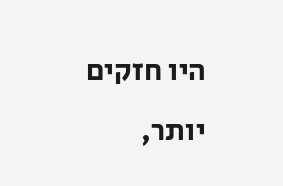היו חזקים יותר,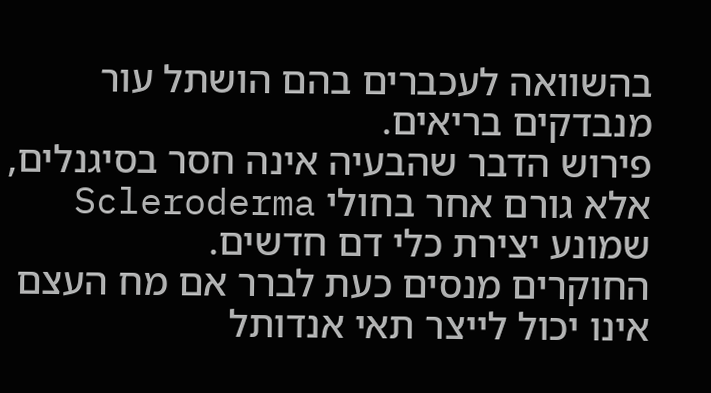בהשוואה לעכברים בהם הושתל עור מנבדקים בריאים.
פירוש הדבר שהבעיה אינה חסר בסיגנלים, אלא גורם אחר בחולי Scleroderma שמונע יצירת כלי דם חדשים.
החוקרים מנסים כעת לברר אם מח העצם אינו יכול לייצר תאי אנדותל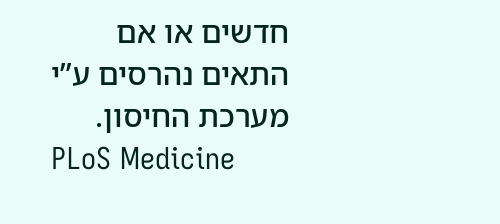חדשים או אם התאים נהרסים ע”י מערכת החיסון.
PLoS Medicine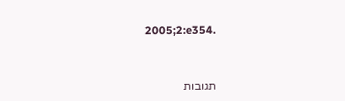2005;2:e354.



תגובות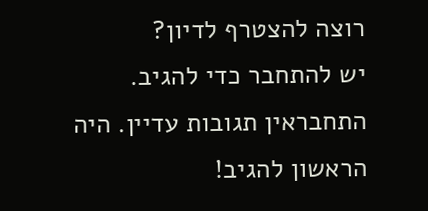רוצה להצטרף לדיון?
יש להתחבר כדי להגיב.
התחבראין תגובות עדיין. היה הראשון להגיב!